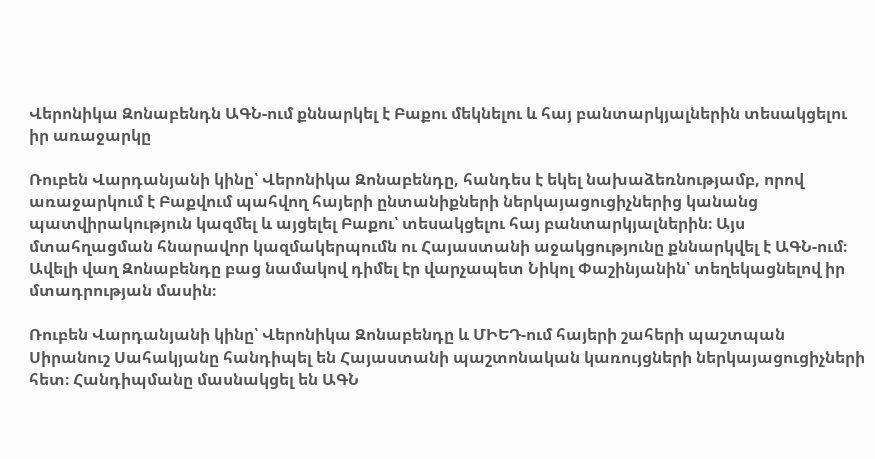Վերոնիկա Զոնաբենդն ԱԳՆ-ում քննարկել է Բաքու մեկնելու և հայ բանտարկյալներին տեսակցելու իր առաջարկը

Ռուբեն Վարդանյանի կինը՝ Վերոնիկա Զոնաբենդը, հանդես է եկել նախաձեռնությամբ, որով առաջարկում է Բաքվում պահվող հայերի ընտանիքների ներկայացուցիչներից կանանց պատվիրակություն կազմել և այցելել Բաքու՝ տեսակցելու հայ բանտարկյալներին։ Այս մտահղացման հնարավոր կազմակերպումն ու Հայաստանի աջակցությունը քննարկվել է ԱԳՆ-ում։ Ավելի վաղ Զոնաբենդը բաց նամակով դիմել էր վարչապետ Նիկոլ Փաշինյանին՝ տեղեկացնելով իր մտադրության մասին։

Ռուբեն Վարդանյանի կինը՝ Վերոնիկա Զոնաբենդը և ՄԻԵԴ-ում հայերի շահերի պաշտպան Սիրանուշ Սահակյանը հանդիպել են Հայաստանի պաշտոնական կառույցների ներկայացուցիչների հետ։ Հանդիպմանը մասնակցել են ԱԳՆ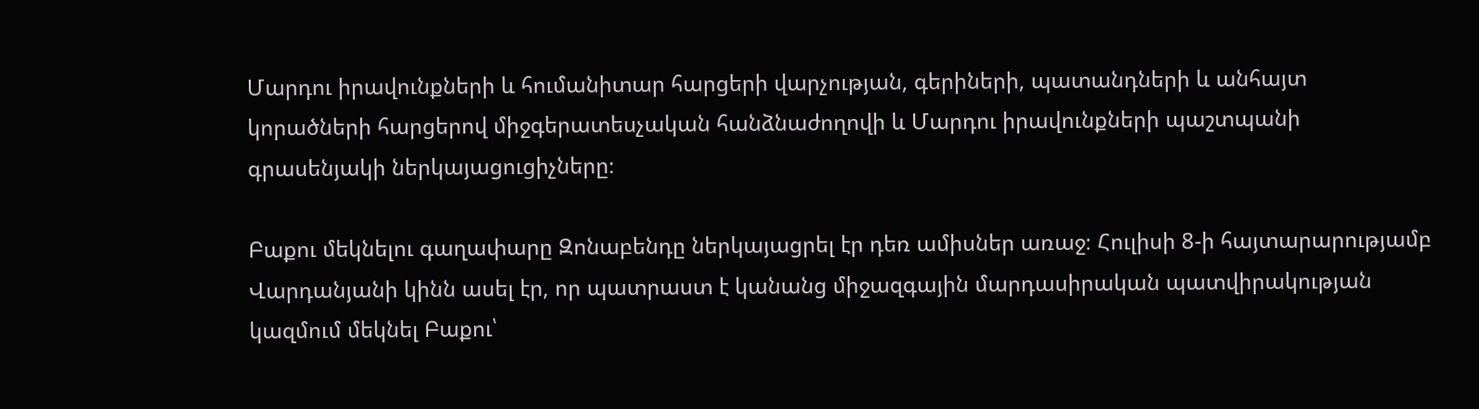Մարդու իրավունքների և հումանիտար հարցերի վարչության, գերիների, պատանդների և անհայտ կորածների հարցերով միջգերատեսչական հանձնաժողովի և Մարդու իրավունքների պաշտպանի գրասենյակի ներկայացուցիչները։

Բաքու մեկնելու գաղափարը Զոնաբենդը ներկայացրել էր դեռ ամիսներ առաջ։ Հուլիսի 8-ի հայտարարությամբ Վարդանյանի կինն ասել էր, որ պատրաստ է կանանց միջազգային մարդասիրական պատվիրակության կազմում մեկնել Բաքու՝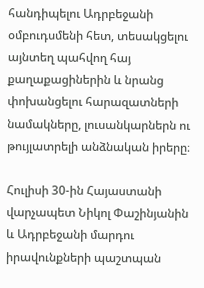հանդիպելու Ադրբեջանի օմբուդսմենի հետ, տեսակցելու այնտեղ պահվող հայ քաղաքացիներին և նրանց փոխանցելու հարազատների նամակները, լուսանկարներն ու թույլատրելի անձնական իրերը։

Հուլիսի 30-ին Հայաստանի վարչապետ Նիկոլ Փաշինյանին և Ադրբեջանի մարդու իրավունքների պաշտպան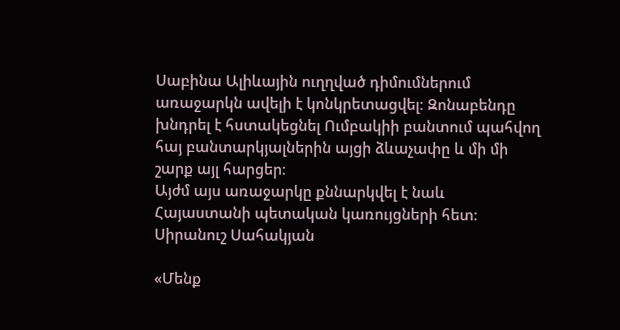Սաբինա Ալիևային ուղղված դիմումներում առաջարկն ավելի է կոնկրետացվել։ Զոնաբենդը խնդրել է հստակեցնել Ումբակիի բանտում պահվող հայ բանտարկյալներին այցի ձևաչափը և մի մի շարք այլ հարցեր։
Այժմ այս առաջարկը քննարկվել է նաև Հայաստանի պետական կառույցների հետ։ Սիրանուշ Սահակյան

«Մենք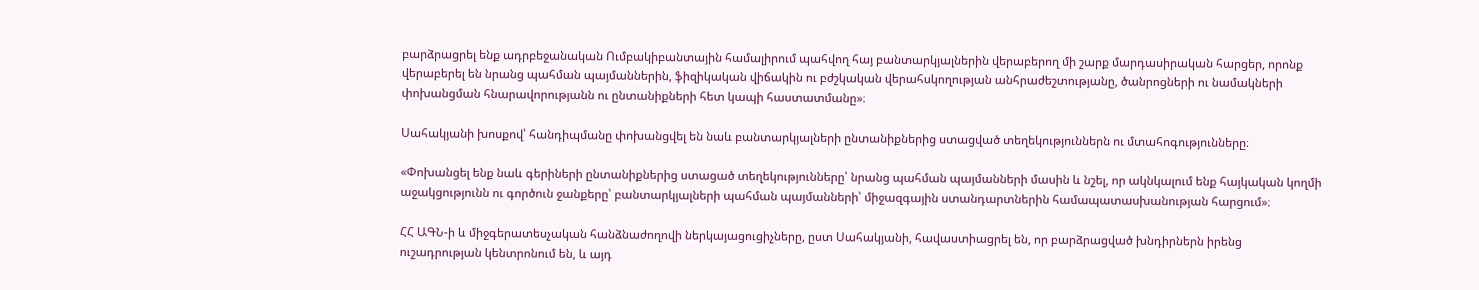բարձրացրել ենք ադրբեջանական Ումբակիբանտային համալիրում պահվող հայ բանտարկյալներին վերաբերող մի շարք մարդասիրական հարցեր, որոնք վերաբերել են նրանց պահման պայմաններին, ֆիզիկական վիճակին ու բժշկական վերահսկողության անհրաժեշտությանը, ծանրոցների ու նամակների փոխանցման հնարավորությանն ու ընտանիքների հետ կապի հաստատմանը»։

Սահակյանի խոսքով՝ հանդիպմանը փոխանցվել են նաև բանտարկյալների ընտանիքներից ստացված տեղեկություններն ու մտահոգությունները։

«Փոխանցել ենք նաև գերիների ընտանիքներից ստացած տեղեկությունները՝ նրանց պահման պայմանների մասին և նշել, որ ակնկալում ենք հայկական կողմի աջակցությունն ու գործուն ջանքերը՝ բանտարկյալների պահման պայմանների՝ միջազգային ստանդարտներին համապատասխանության հարցում»։

ՀՀ ԱԳՆ-ի և միջգերատեսչական հանձնաժողովի ներկայացուցիչները, ըստ Սահակյանի, հավաստիացրել են, որ բարձրացված խնդիրներն իրենց ուշադրության կենտրոնում են, և այդ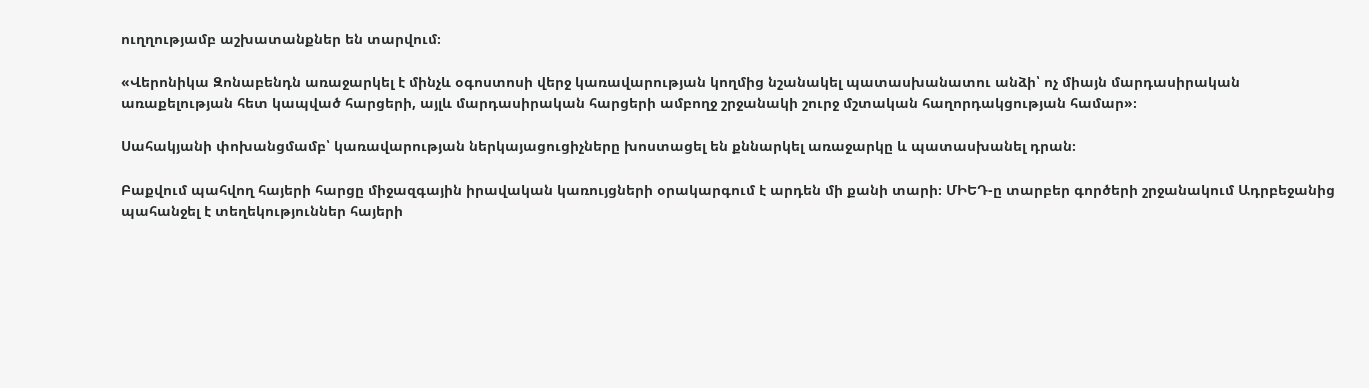ուղղությամբ աշխատանքներ են տարվում։

«Վերոնիկա Զոնաբենդն առաջարկել է մինչև օգոստոսի վերջ կառավարության կողմից նշանակել պատասխանատու անձի՝ ոչ միայն մարդասիրական առաքելության հետ կապված հարցերի, այլև մարդասիրական հարցերի ամբողջ շրջանակի շուրջ մշտական հաղորդակցության համար»։

Սահակյանի փոխանցմամբ՝ կառավարության ներկայացուցիչները խոստացել են քննարկել առաջարկը և պատասխանել դրան։

Բաքվում պահվող հայերի հարցը միջազգային իրավական կառույցների օրակարգում է արդեն մի քանի տարի։ ՄԻԵԴ-ը տարբեր գործերի շրջանակում Ադրբեջանից պահանջել է տեղեկություններ հայերի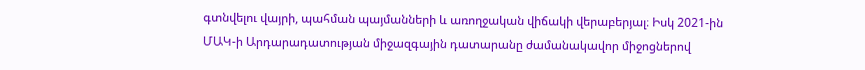գտնվելու վայրի, պահման պայմանների և առողջական վիճակի վերաբերյալ։ Իսկ 2021-ին ՄԱԿ-ի Արդարադատության միջազգային դատարանը ժամանակավոր միջոցներով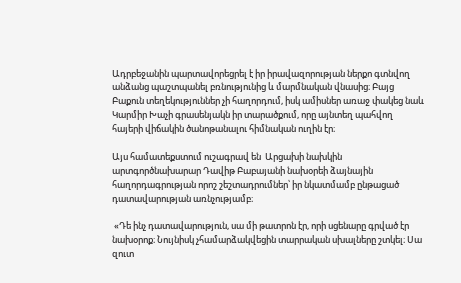Ադրբեջանին պարտավորեցրել է իր իրավազորության ներքո գտնվող անձանց պաշտպանել բռնությունից և մարմնական վնասից։ Բայց Բաքուն տեղեկություններ չի հաղորդում, իսկ ամիսներ առաջ փակեց նաև Կարմիր Խաչի գրասենյակն իր տարածքում, որը այնտեղ պահվող հայերի վիճակին ծանոթանալու հիմնական ուղին էր։

Այս համատեքստում ուշագրավ են  Արցախի նախկին արտգործնախարար Դավիթ Բաբայանի նախօրեի ձայնային հաղորդագրության որոշ շեշտադրումներ՝ իր նկատմամբ ընթացած դատավարության առնչությամբ։

 «Դե ինչ դատավարություն, սա մի թատրոն էր, որի սցենարը գրված էր նախօրոք։ Նույնիսկ չհամարձակվեցին տարրական սխալները շտկել։ Սա զուտ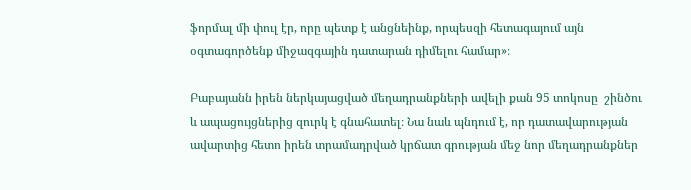ֆորմալ մի փուլ էր, որը պետք է անցնեինք, որպեսզի հետագայում այն օգտագործենք միջազգային դատարան դիմելու համար»։

Բաբայանն իրեն ներկայացված մեղադրանքների ավելի քան 95 տոկոսը  շինծու   և ապացույցներից զուրկ է գնահատել։ Նա նաև պնդում է, որ դատավարության ավարտից հետո իրեն տրամադրված կրճատ գրության մեջ նոր մեղադրանքներ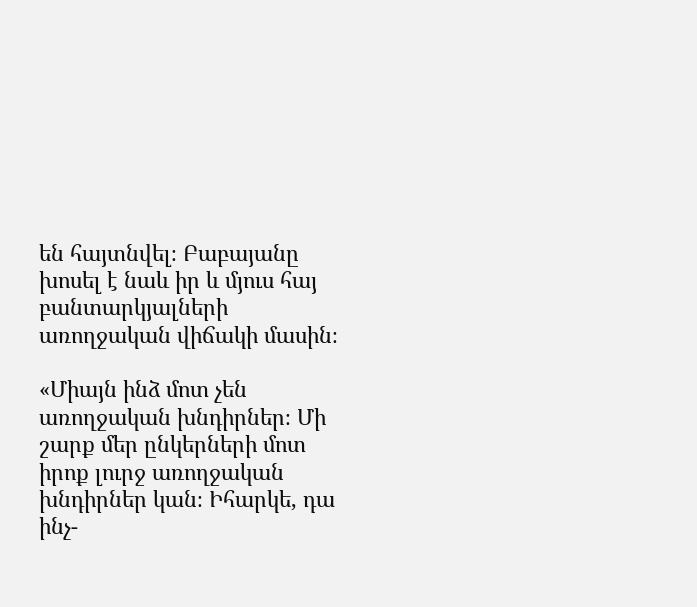են հայտնվել։ Բաբայանը խոսել է նաև իր և մյուս հայ բանտարկյալների առողջական վիճակի մասին։

«Միայն ինձ մոտ չեն առողջական խնդիրներ։ Մի շարք մեր ընկերների մոտ իրոք լուրջ առողջական խնդիրներ կան։ Իհարկե, դա ինչ-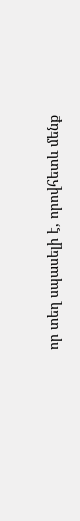որ տեղ սպասելի է, որովհետև մենք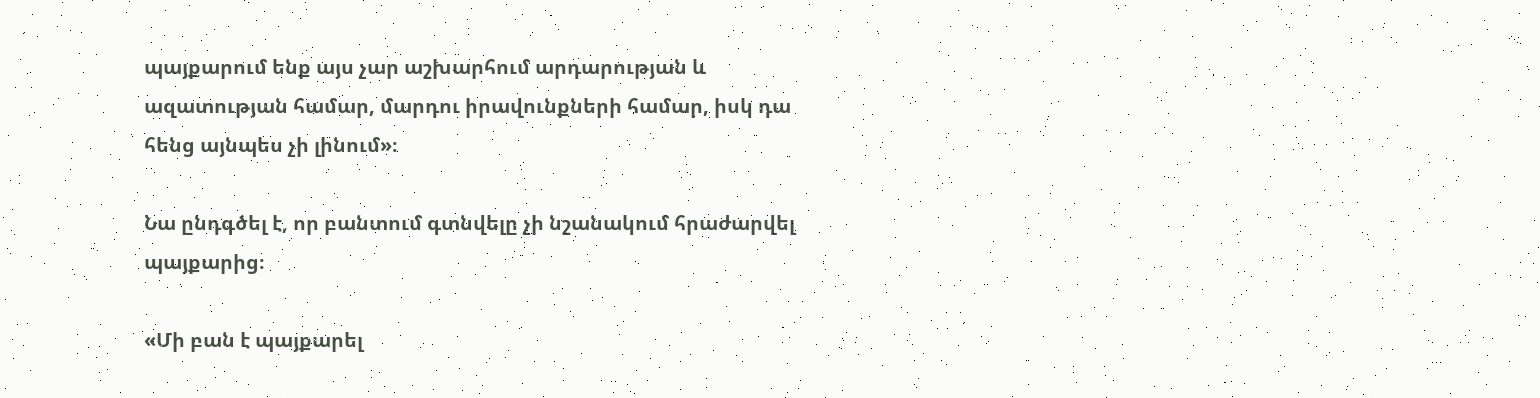պայքարում ենք այս չար աշխարհում արդարության և ազատության համար, մարդու իրավունքների համար, իսկ դա հենց այնպես չի լինում»։

Նա ընդգծել է, որ բանտում գտնվելը չի նշանակում հրաժարվել պայքարից։

«Մի բան է պայքարել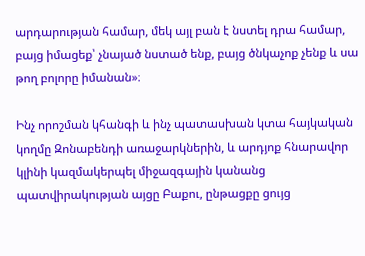արդարության համար, մեկ այլ բան է նստել դրա համար, բայց իմացեք՝ չնայած նստած ենք, բայց ծնկաչոք չենք և սա թող բոլորը իմանան»։

Ինչ որոշման կհանգի և ինչ պատասխան կտա հայկական կողմը Զոնաբենդի առաջարկներին, և արդյոք հնարավոր կլինի կազմակերպել միջազգային կանանց պատվիրակության այցը Բաքու, ընթացքը ցույց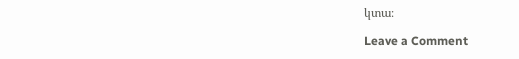կտա։

Leave a Comment